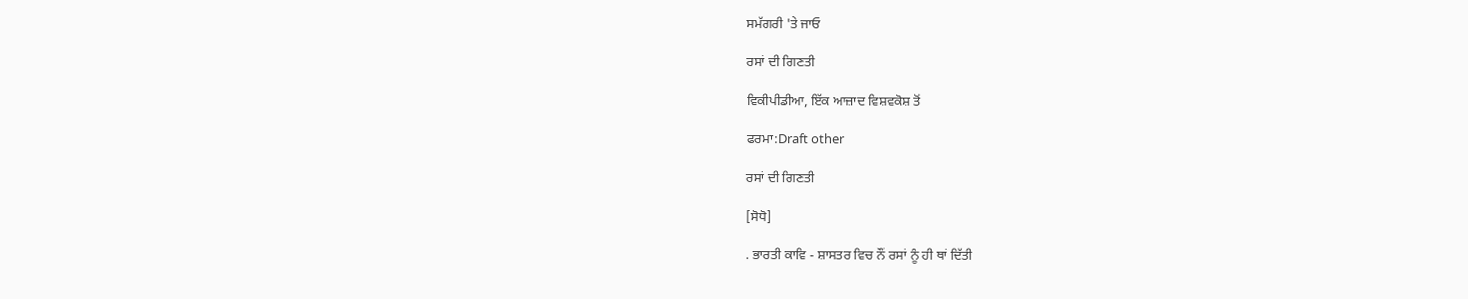ਸਮੱਗਰੀ 'ਤੇ ਜਾਓ

ਰਸਾਂ ਦੀ ਗਿਣਤੀ

ਵਿਕੀਪੀਡੀਆ, ਇੱਕ ਆਜ਼ਾਦ ਵਿਸ਼ਵਕੋਸ਼ ਤੋਂ

ਫਰਮਾ:Draft other

ਰਸਾਂ ਦੀ ਗਿਣਤੀ

[ਸੋਧੋ]

. ਭਾਰਤੀ ਕਾਵਿ - ਸ਼ਾਸਤਰ ਵਿਚ ਨੌਂ ਰਸਾਂ ਨੂੰ ਹੀ ਥਾਂ ਦਿੱਤੀ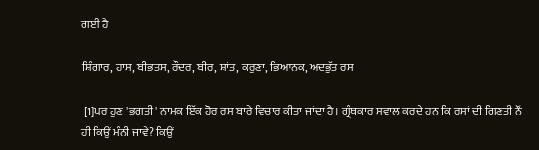ਗਈ ਹੈ

ਸ਼ਿੰਗਾਰ, ਹਾਸ, ਬੀਭਤਸ, ਰੌਦਰ, ਬੀਰ, ਸ਼ਾਂਤ, ਕਰੁਣਾ, ਭਿਆਨਕ, ਅਦਭੁੱਤ ਰਸ

 [1]ਪਰ ਹੁਣ 'ਭਗਤੀ' ਨਾਮਕ ਇੱਕ ਹੋਰ ਰਸ ਬਾਰੇ ਵਿਚਾਰ ਕੀਤਾ ਜਾਂਦਾ ਹੈ। ਗ੍ਰੰਥਕਾਰ ਸਵਾਲ ਕਰਦੇ ਹਨ ਕਿ ਰਸਾਂ ਦੀ ਗਿਣਤੀ ਨੌਂ ਹੀ ਕਿਉਂ ਮੰਨੀ ਜਾਵੇ? ਕਿਉਂ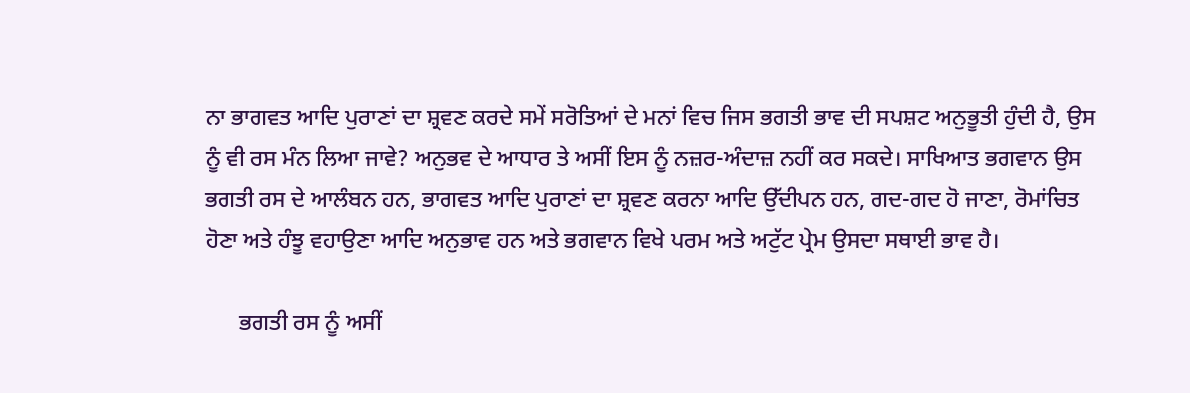ਨਾ ਭਾਗਵਤ ਆਦਿ ਪੁਰਾਣਾਂ ਦਾ ਸ਼੍ਰਵਣ ਕਰਦੇ ਸਮੇਂ ਸਰੋਤਿਆਂ ਦੇ ਮਨਾਂ ਵਿਚ ਜਿਸ ਭਗਤੀ ਭਾਵ ਦੀ ਸਪਸ਼ਟ ਅਨੁਭੂਤੀ ਹੁੰਦੀ ਹੈ, ਉਸ ਨੂੰ ਵੀ ਰਸ ਮੰਨ ਲਿਆ ਜਾਵੇ? ਅਨੁਭਵ ਦੇ ਆਧਾਰ ਤੇ ਅਸੀਂ ਇਸ ਨੂੰ ਨਜ਼ਰ-ਅੰਦਾਜ਼ ਨਹੀਂ ਕਰ ਸਕਦੇ। ਸਾਖਿਆਤ ਭਗਵਾਨ ਉਸ ਭਗਤੀ ਰਸ ਦੇ ਆਲੰਬਨ ਹਨ, ਭਾਗਵਤ ਆਦਿ ਪੁਰਾਣਾਂ ਦਾ ਸ਼੍ਰਵਣ ਕਰਨਾ ਆਦਿ ਉੱਦੀਪਨ ਹਨ, ਗਦ-ਗਦ ਹੋ ਜਾਣਾ, ਰੋਮਾਂਚਿਤ ਹੋਣਾ ਅਤੇ ਹੰਝੂ ਵਹਾਉਣਾ ਆਦਿ ਅਨੁਭਾਵ ਹਨ ਅਤੇ ਭਗਵਾਨ ਵਿਖੇ ਪਰਮ ਅਤੇ ਅਟੁੱਟ ਪ੍ਰੇਮ ਉਸਦਾ ਸਥਾਈ ਭਾਵ ਹੈ।

      ਭਗਤੀ ਰਸ ਨੂੰ ਅਸੀਂ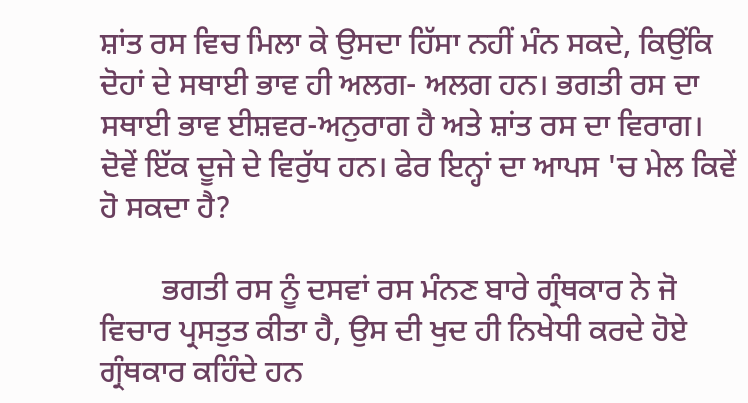ਸ਼ਾਂਤ ਰਸ ਵਿਚ ਮਿਲਾ ਕੇ ਉਸਦਾ ਹਿੱਸਾ ਨਹੀਂ ਮੰਨ ਸਕਦੇ, ਕਿਉਂਕਿ ਦੋਹਾਂ ਦੇ ਸਥਾਈ ਭਾਵ ਹੀ ਅਲਗ- ਅਲਗ ਹਨ। ਭਗਤੀ ਰਸ ਦਾ ਸਥਾਈ ਭਾਵ ਈਸ਼ਵਰ-ਅਨੁਰਾਗ ਹੈ ਅਤੇ ਸ਼ਾਂਤ ਰਸ ਦਾ ਵਿਰਾਗ। ਦੋਵੇਂ ਇੱਕ ਦੂਜੇ ਦੇ ਵਿਰੁੱਧ ਹਨ। ਫੇਰ ਇਨ੍ਹਾਂ ਦਾ ਆਪਸ 'ਚ ਮੇਲ ਕਿਵੇਂ ਹੋ ਸਕਦਾ ਹੈ?

        ਭਗਤੀ ਰਸ ਨੂੰ ਦਸਵਾਂ ਰਸ ਮੰਨਣ ਬਾਰੇ ਗ੍ਰੰਥਕਾਰ ਨੇ ਜੋ ਵਿਚਾਰ ਪ੍ਰਸਤੁਤ ਕੀਤਾ ਹੈ, ਉਸ ਦੀ ਖੁਦ ਹੀ ਨਿਖੇਧੀ ਕਰਦੇ ਹੋਏ ਗ੍ਰੰਥਕਾਰ ਕਹਿੰਦੇ ਹਨ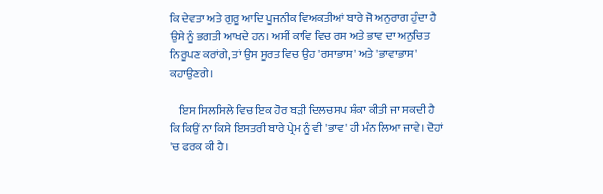ਕਿ ਦੇਵਤਾ ਅਤੇ ਗੁਰੂ ਆਦਿ ਪੂਜਨੀਕ ਵਿਅਕਤੀਆਂ ਬਾਰੇ ਜੋ ਅਨੁਰਾਗ ਹੁੰਦਾ ਹੈ ਉਸੇ ਨੂੰ ਭਗਤੀ ਆਖਦੇ ਹਨ। ਅਸੀਂ ਕਾਵਿ ਵਿਚ ਰਸ ਅਤੇ ਭਾਵ ਦਾ ਅਨੁਚਿਤ ਨਿਰੂਪਣ ਕਰਾਂਗੇ, ਤਾਂ ਉਸ ਸੂਰਤ ਵਿਚ ਉਹ 'ਰਸਾਭਾਸ' ਅਤੇ 'ਭਾਵਾਭਾਸ' ਕਹਾਉਣਗੇ।

    ਇਸ ਸਿਲਸਿਲੇ ਵਿਚ ਇਕ ਹੋਰ ਬੜੀ ਦਿਲਚਸਪ ਸ਼ੰਕਾ ਕੀਤੀ ਜਾ ਸਕਦੀ ਹੈ ਕਿ ਕਿਉਂ ਨਾ ਕਿਸੇ ਇਸਤਰੀ ਬਾਰੇ ਪ੍ਰੇਮ ਨੂੰ ਵੀ 'ਭਾਵ' ਹੀ ਮੰਨ ਲਿਆ ਜਾਵੇ। ਦੋਹਾਂ 'ਚ ਫਰਕ ਕੀ ਹੈ।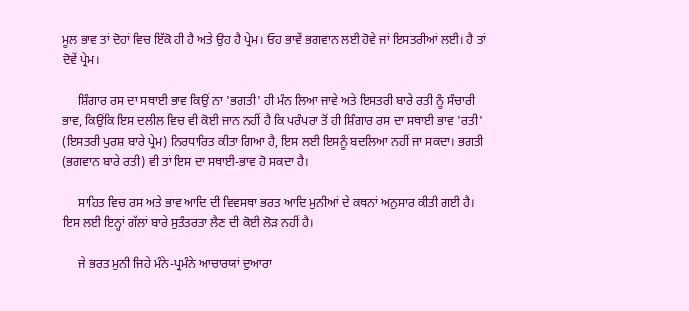ਮੂਲ ਭਾਵ ਤਾਂ ਦੋਹਾਂ ਵਿਚ ਇੱਕੋ ਹੀ ਹੈ ਅਤੇ ਉਹ ਹੈ ਪ੍ਰੇਮ। ਓਹ ਭਾਵੇਂ ਭਗਵਾਨ ਲਈ ਹੋਵੇ ਜਾਂ ਇਸਤਰੀਆਂ ਲਈ। ਹੈ ਤਾਂ ਦੋਵੇਂ ਪ੍ਰੇਮ।

     ਸ਼ਿੰਗਾਰ ਰਸ ਦਾ ਸਥਾਈ ਭਾਵ ਕਿਉਂ ਨਾ 'ਭਗਤੀ' ਹੀ ਮੰਨ ਲਿਆ ਜਾਵੇ ਅਤੇ ਇਸਤਰੀ ਬਾਰੇ ਰਤੀ ਨੂੰ ਸੰਚਾਰੀ ਭਾਵ, ਕਿਉਂਕਿ ਇਸ ਦਲੀਲ ਵਿਚ ਵੀ ਕੋਈ ਜਾਨ ਨਹੀਂ ਹੈ ਕਿ ਪਰੰਪਰਾ ਤੋਂ ਹੀ ਸ਼ਿੰਗਾਰ ਰਸ ਦਾ ਸਥਾਈ ਭਾਵ 'ਰਤੀ' (ਇਸਤਰੀ ਪੁਰਸ਼ ਬਾਰੇ ਪ੍ਰੇਮ) ਨਿਰਧਾਰਿਤ ਕੀਤਾ ਗਿਆ ਹੈ, ਇਸ ਲਈ ਇਸਨੂੰ ਬਦਲਿਆ ਨਹੀਂ ਜਾ ਸਕਦਾ। ਭਗਤੀ (ਭਗਵਾਨ ਬਾਰੇ ਰਤੀ) ਵੀ ਤਾਂ ਇਸ ਦਾ ਸਥਾਈ-ਭਾਵ ਹੋ ਸਕਦਾ ਹੈ।

     ਸਾਹਿਤ ਵਿਚ ਰਸ ਅਤੇ ਭਾਵ ਆਦਿ ਦੀ ਵਿਵਸਥਾ ਭਰਤ ਆਦਿ ਮੁਨੀਆਂ ਦੇ ਕਥਨਾਂ ਅਨੁਸਾਰ ਕੀਤੀ ਗਈ ਹੈ। ਇਸ ਲਈ ਇਨ੍ਹਾਂ ਗੱਲਾਂ ਬਾਰੇ ਸੁਤੰਤਰਤਾ ਲੈਣ ਦੀ ਕੋਈ ਲੋੜ ਨਹੀਂ ਹੈ।

     ਜੇ ਭਰਤ ਮੁਨੀ ਜਿਹੇ ਮੰਨੇ-ਪ੍ਰਮੰਨੇ ਆਚਾਰਯਾਂ ਦੁਆਰਾ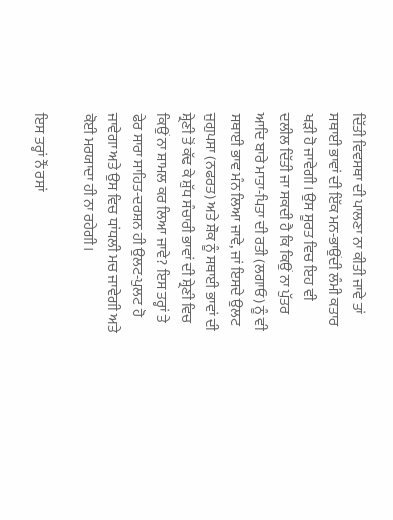ਦਿੱਤੀ ਵਿਵਸਥਾ ਦੀ ਪਾਲਣਾ ਨਾ ਕੀਤੀ ਜਾਵੇ ਤਾਂ ਸਥਾਈ ਭਾਵਾਂ ਦੀ ਇੱਕ ਮਨ-ਭਾਉਂਦੀ ਲੰਮੀ ਕਤਾਰ ਖੜੀ ਹੋ ਜਾਵੇਗੀ। ਉਸ ਸੂਰਤ ਵਿਚ ਇਹ ਵੀ ਦਲੀਲ ਦਿੱਤੀ ਜਾ ਸਕਦੀ ਹੈ ਕਿ ਕਿਉਂ ਨਾ ਪੁੱਤਰ ਆਦਿ ਬਾਰੇ ਮਾਤਾ-ਪਿਤਾ ਦੀ ਰਤੀ (ਲਗਾਓ) ਨੂੰ ਵੀ ਸਥਾਈ ਭਾਵ ਮੰਨ ਲਿਆ ਜਾਵੇ, ਜਾਂ ਇਸਦੇ ਉਲਟ ਜੁਗੁਪਸਾ (ਨਫਰਤ) ਅਤੇ ਸ਼ੌਕ ਨੂੰ ਸਥਾਈ ਭਾਵਾਂ ਦੀ ਸ਼੍ਰੇਣੀ ਤੋਂ ਕੱਢ ਕੇ ਸ਼ੁੱਧ ਸੰਚਾਰੀ ਭਾਵਾਂ ਦੀ ਸ਼੍ਰੇਣੀ ਵਿਚ ਕਿਉਂ ਨਾ ਸ਼ਾਮਲ ਕਰ ਲਿਆ ਜਾਵੇ? ਇਸ ਤਰ੍ਹਾਂ ਤੇ ਫੇਰ ਸਾਰਾ ਸਾਹਿਤ-ਦਰਸ਼ਨ ਹੀ ਉਲਟ-ਪੁਲਟ ਹੋ ਜਾਵੇਗਾ ਅਤੇ ਉਸ ਵਿਚ ਧਾਂਧਲੀ ਮਚ ਜਾਵੇਗੀ ਅਤੇ ਕੋਈ ਮਰਯਾਦਾ ਹੀ ਨਾ ਰਹੇਗੀ।

ਇਸ ਤਰ੍ਹਾਂ ਨੌਂ ਰਸਾਂ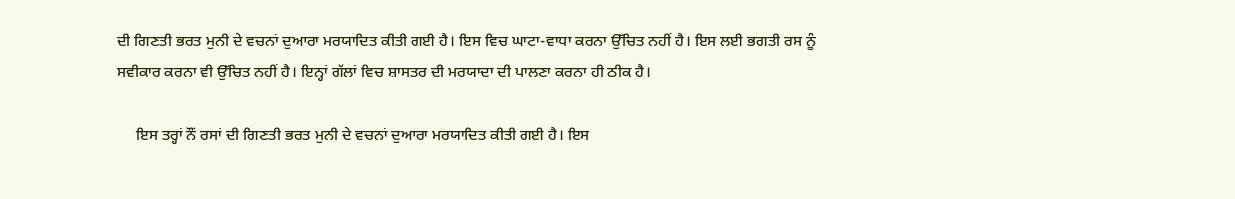ਦੀ ਗਿਣਤੀ ਭਰਤ ਮੁਨੀ ਦੇ ਵਚਨਾਂ ਦੁਆਰਾ ਮਰਯਾਦਿਤ ਕੀਤੀ ਗਈ ਹੈ। ਇਸ ਵਿਚ ਘਾਟਾ-ਵਾਧਾ ਕਰਨਾ ਉੱਚਿਤ ਨਹੀਂ ਹੈ। ਇਸ ਲਈ ਭਗਤੀ ਰਸ ਨੂੰ ਸਵੀਕਾਰ ਕਰਨਾ ਵੀ ਉੱਚਿਤ ਨਹੀਂ ਹੈ। ਇਨ੍ਹਾਂ ਗੱਲਾਂ ਵਿਚ ਸ਼ਾਸਤਰ ਦੀ ਮਰਯਾਦਾ ਦੀ ਪਾਲਣਾ ਕਰਨਾ ਹੀ ਠੀਕ ਹੈ।

     ਇਸ ਤਰ੍ਹਾਂ ਨੌਂ ਰਸਾਂ ਦੀ ਗਿਣਤੀ ਭਰਤ ਮੁਨੀ ਦੇ ਵਚਨਾਂ ਦੁਆਰਾ ਮਰਯਾਦਿਤ ਕੀਤੀ ਗਈ ਹੈ। ਇਸ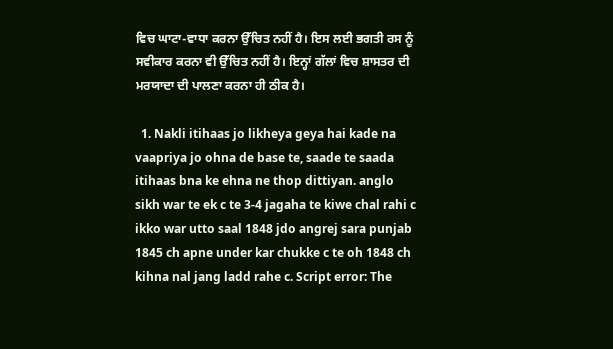ਵਿਚ ਘਾਟਾ-ਵਾਧਾ ਕਰਨਾ ਉੱਚਿਤ ਨਹੀਂ ਹੈ। ਇਸ ਲਈ ਭਗਤੀ ਰਸ ਨੂੰ ਸਵੀਕਾਰ ਕਰਨਾ ਵੀ ਉੱਚਿਤ ਨਹੀਂ ਹੈ। ਇਨ੍ਹਾਂ ਗੱਲਾਂ ਵਿਚ ਸ਼ਾਸਤਰ ਦੀ ਮਰਯਾਦਾ ਦੀ ਪਾਲਣਾ ਕਰਨਾ ਹੀ ਠੀਕ ਹੈ।

  1. Nakli itihaas jo likheya geya hai kade na vaapriya jo ohna de base te, saade te saada itihaas bna ke ehna ne thop dittiyan. anglo sikh war te ek c te 3-4 jagaha te kiwe chal rahi c ikko war utto saal 1848 jdo angrej sara punjab 1845 ch apne under kar chukke c te oh 1848 ch kihna nal jang ladd rahe c. Script error: The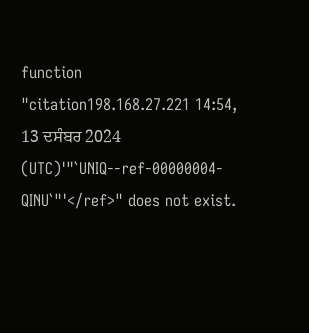function "citation198.168.27.221 14:54, 13 ਦਸੰਬਰ 2024 (UTC)'"`UNIQ--ref-00000004-QINU`"'</ref>" does not exist.